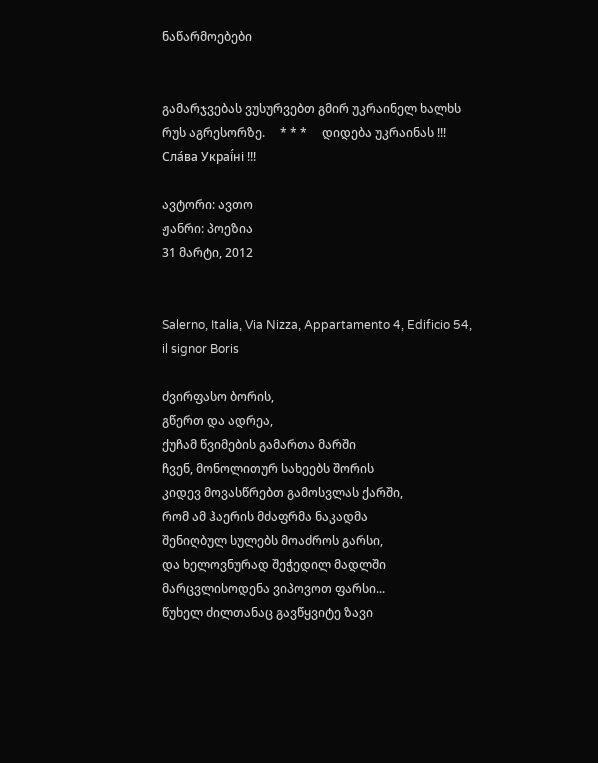ნაწარმოებები


გამარჯვებას ვუსურვებთ გმირ უკრაინელ ხალხს რუს აგრესორზე.     * * *     დიდება უკრაინას !!! Сла́ва Украї́ні !!!

ავტორი: ავთო
ჟანრი: პოეზია
31 მარტი, 2012


Salerno, Italia, Via Nizza, Appartamento 4, Edificio 54, il signor Boris

ძვირფასო ბორის,
გწერთ და ადრეა,
ქუჩამ წვიმების გამართა მარში
ჩვენ, მონოლითურ სახეებს შორის
კიდევ მოვასწრებთ გამოსვლას ქარში,
რომ ამ ჰაერის მძაფრმა ნაკადმა
შენიღბულ სულებს მოაძროს გარსი,
და ხელოვნურად შეჭედილ მადლში
მარცვლისოდენა ვიპოვოთ ფარსი...
წუხელ ძილთანაც გავწყვიტე ზავი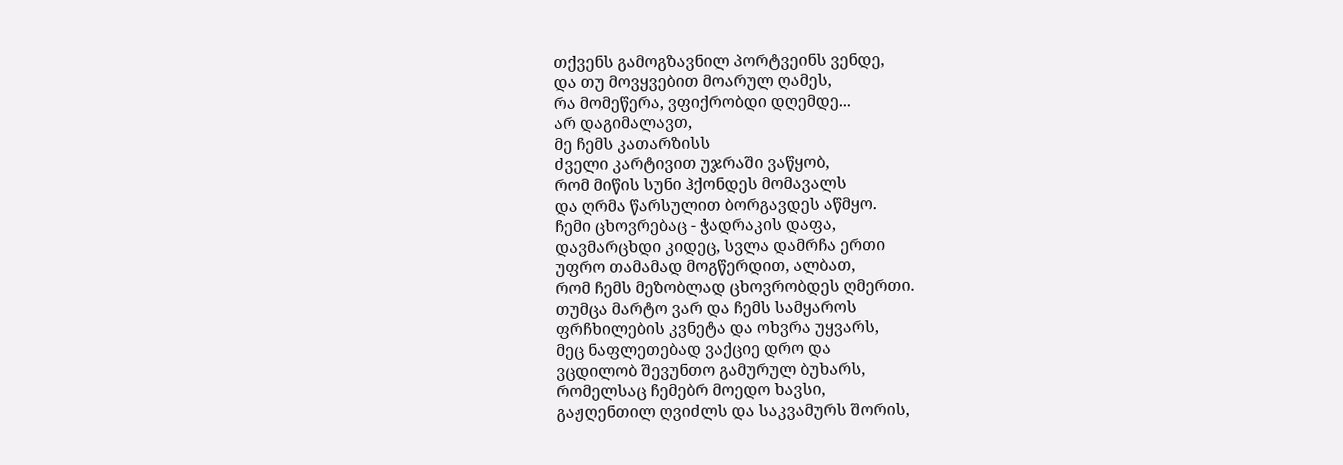თქვენს გამოგზავნილ პორტვეინს ვენდე,
და თუ მოვყვებით მოარულ ღამეს,
რა მომეწერა, ვფიქრობდი დღემდე...
არ დაგიმალავთ,
მე ჩემს კათარზისს
ძველი კარტივით უჯრაში ვაწყობ,
რომ მიწის სუნი ჰქონდეს მომავალს
და ღრმა წარსულით ბორგავდეს აწმყო.
ჩემი ცხოვრებაც - ჭადრაკის დაფა,
დავმარცხდი კიდეც, სვლა დამრჩა ერთი
უფრო თამამად მოგწერდით, ალბათ,
რომ ჩემს მეზობლად ცხოვრობდეს ღმერთი.
თუმცა მარტო ვარ და ჩემს სამყაროს
ფრჩხილების კვნეტა და ოხვრა უყვარს,
მეც ნაფლეთებად ვაქციე დრო და
ვცდილობ შევუნთო გამურულ ბუხარს,
რომელსაც ჩემებრ მოედო ხავსი,
გაჟღენთილ ღვიძლს და საკვამურს შორის,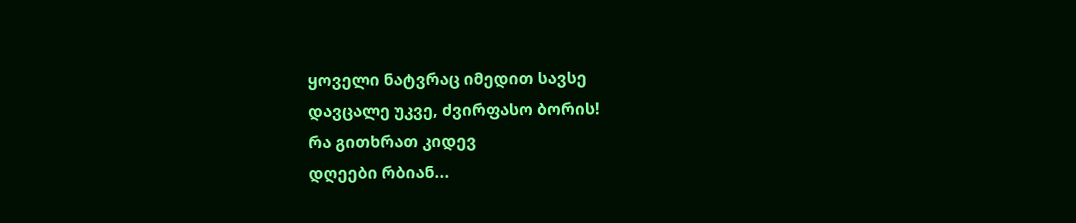ყოველი ნატვრაც იმედით სავსე
დავცალე უკვე, ძვირფასო ბორის!
რა გითხრათ კიდევ
დღეები რბიან...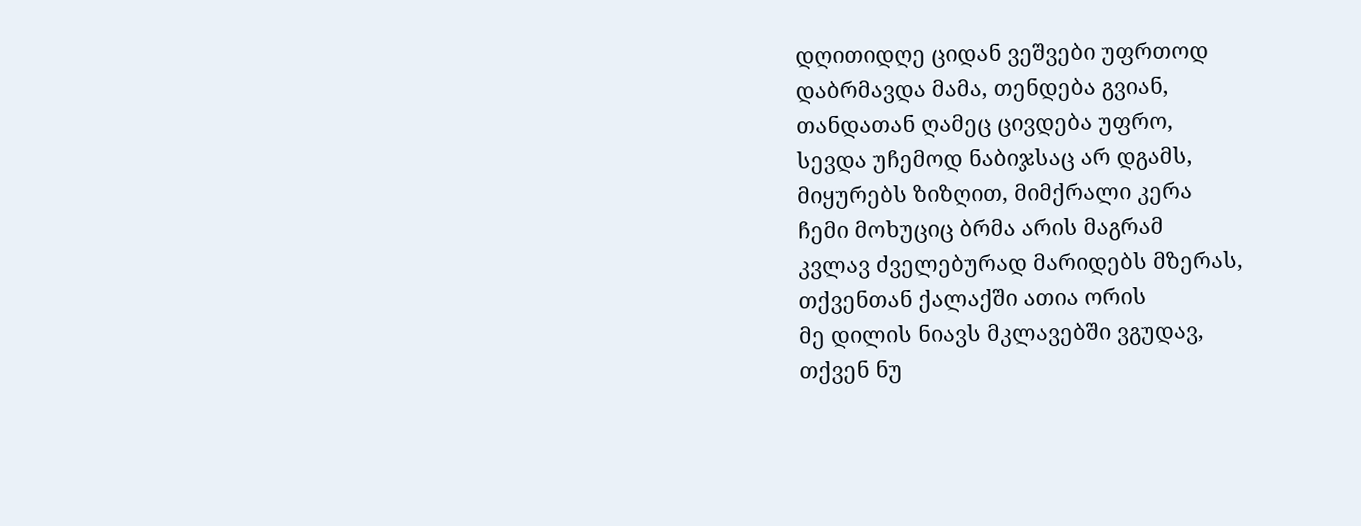დღითიდღე ციდან ვეშვები უფრთოდ
დაბრმავდა მამა, თენდება გვიან,
თანდათან ღამეც ცივდება უფრო,
სევდა უჩემოდ ნაბიჯსაც არ დგამს,
მიყურებს ზიზღით, მიმქრალი კერა
ჩემი მოხუციც ბრმა არის მაგრამ
კვლავ ძველებურად მარიდებს მზერას,
თქვენთან ქალაქში ათია ორის
მე დილის ნიავს მკლავებში ვგუდავ,
თქვენ ნუ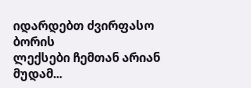იდარდებთ ძვირფასო ბორის
ლექსები ჩემთან არიან მუდამ...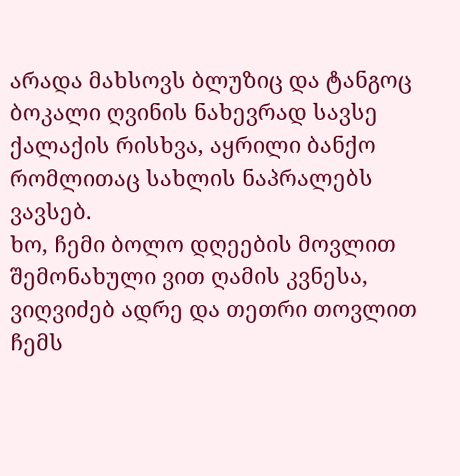არადა მახსოვს ბლუზიც და ტანგოც
ბოკალი ღვინის ნახევრად სავსე
ქალაქის რისხვა, აყრილი ბანქო
რომლითაც სახლის ნაპრალებს ვავსებ.
ხო, ჩემი ბოლო დღეების მოვლით
შემონახული ვით ღამის კვნესა,
ვიღვიძებ ადრე და თეთრი თოვლით
ჩემს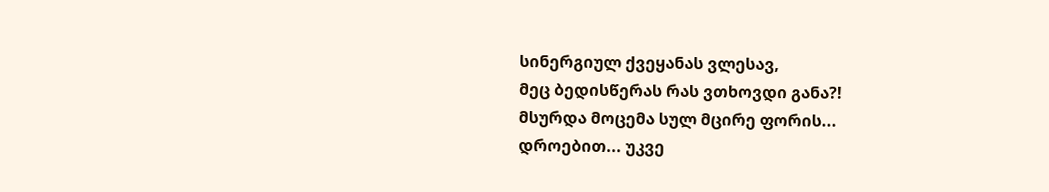სინერგიულ ქვეყანას ვლესავ,
მეც ბედისწერას რას ვთხოვდი განა?!
მსურდა მოცემა სულ მცირე ფორის...
დროებით... უკვე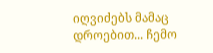იღვიძებს მამაც
დროებით... ჩემო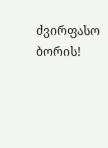ძვირფასო ბორის!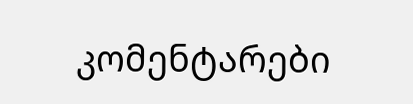კომენტარები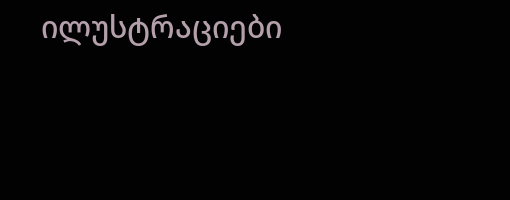ილუსტრაციები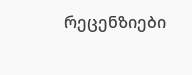რეცენზიები